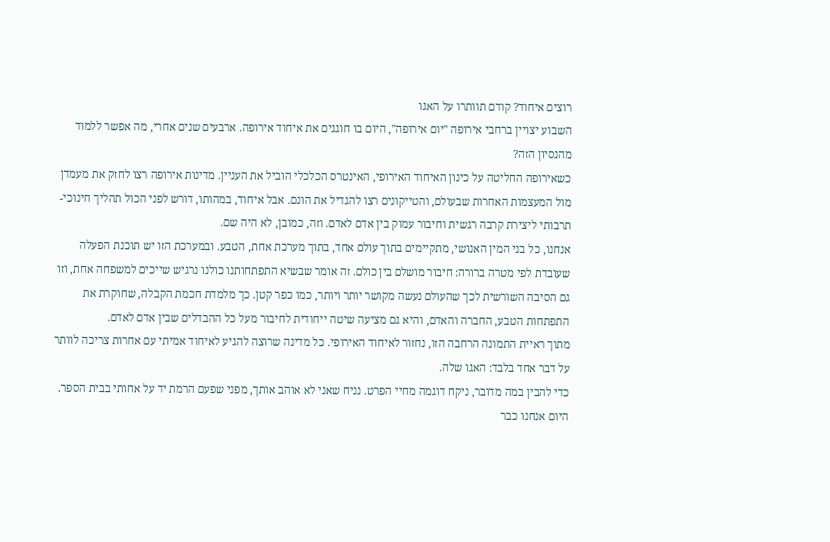רוצים איחוד? קודם תוותרו על האגו
השבוע יצויין ברחבי אירופה "יום אירופה", היום בו חוגגים את איחוד אירופה. ארבעים שנים אחרי, מה אפשר ללמוד מהנסיון הזה?
כשאירופה החליטה על כינון האיחוד האירופי, האינטרס הכלכלי הוביל את העניין. מדינות אירופה רצו לחזק את מעמדן מול המעצמות האחרות שבעולם, והטייקונים רצו להגדיל את הונם. אבל איחוד, במהותו, דורש לפני הכול תהליך חינוכי-תרבותי ליצירת קרבה רגשית וחיבור עמוק בין אדם לאדם. וזה, כמובן, לא היה שם.
אנחנו, כל בני המין האנושי, מתקיימים בתוך עולם אחד, בתוך מערכת אחת, הטבע. ובמערכת הזו יש תוכנת הפעלה שעובדת לפי מטרה ברורה: חיבור מושלם בין כולם. זה אומר שבשיא התפתחותנו כולנו נרגיש שייכים למשפחה אחת, וזו גם הסיבה השורשית לכך שהעולם נעשה מקושר יותר ויותר, כמו כפר קטן. כך מלמדת חכמת הקבלה, שחוקרת את התפתחות הטבע, החברה והאדם, והיא גם מציעה שיטה ייחודית לחיבור מעל כל ההבדלים שבין אדם לאדם.
מתוך ראיית התמונה הרחבה הזו, נחזור לאיחוד האירופי. כל מדינה שרוצה להגיע לאיחוד אמיתי עם אחרות צריכה לוותר על דבר אחד בלבד: האגו שלה.
כדי להבין במה מדובר, ניקח דוגמה מחיי הפרט. נניח שאני לא אוהב אותך, מפני שפעם הרמת יד על אחותי בבית הספר. היום אנחנו כבר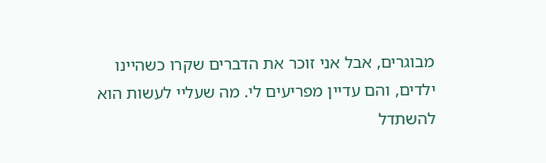מבוגרים, אבל אני זוכר את הדברים שקרו כשהיינו ילדים, והם עדיין מפריעים לי. מה שעליי לעשות הוא להשתדל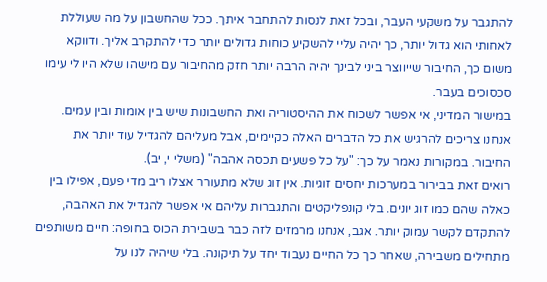להתגבר על משקעי העבר, ובכל זאת לנסות להתחבר איתך. ככל שהחשבון על מה שעוללת לאחותי הוא גדול יותר, כך יהיה עליי להשקיע כוחות גדולים יותר כדי להתקרב אליך. ודווקא משום כך, החיבור שייווצר ביני לבינך יהיה הרבה יותר חזק מהחיבור עם מישהו שלא היו לי עימו סכסוכים בעבר.
במישור המדיני, אי אפשר לשכוח את ההיסטוריה ואת החשבונות שיש בין אומות ובין עמים. אנחנו צריכים להרגיש את כל הדברים האלה כקיימים, אבל מעליהם להגדיל עוד יותר את החיבור. במקורות נאמר על כך: "על כל פשעים תכסה אהבה" (משלי י, יב).
רואים זאת בבירור במערכות יחסים זוגיות. אין זוג שלא מתעורר אצלו ריב מדי פעם, אפילו בין כאלה שהם כמו זוג יונים. בלי קונפליקטים והתגברות עליהם אי אפשר להגדיל את האהבה, להתקדם לקשר עמוק יותר. אגב, אנחנו מרמזים לזה כבר בשבירת הכוס בחופה: חיים משותפים מתחילים משבירה, שאחר כך כל החיים נעבוד יחד על תיקונה. בלי שיהיה לנו על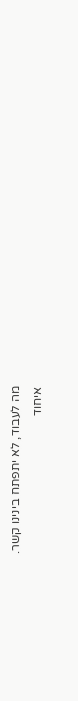מה לעבוד, לא יתפתח בינינו קשר.
איחוד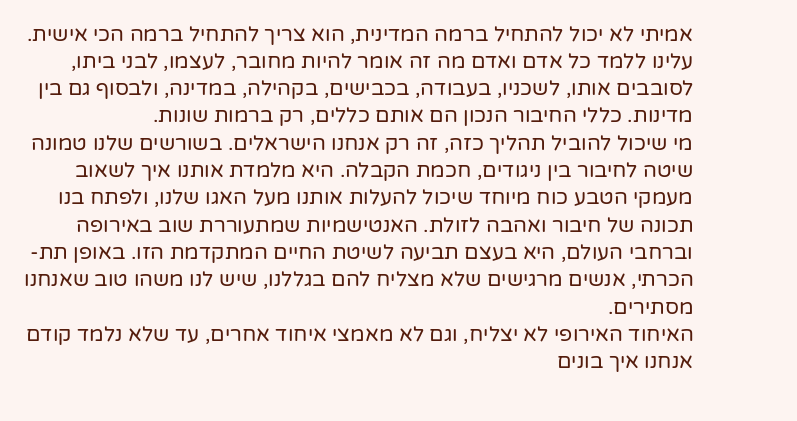אמיתי לא יכול להתחיל ברמה המדינית, הוא צריך להתחיל ברמה הכי אישית. עלינו ללמד כל אדם ואדם מה זה אומר להיות מחובר, לעצמו, לבני ביתו, לסובבים אותו, לשכניו, בעבודה, בכבישים, בקהילה, במדינה, ולבסוף גם בין מדינות. כללי החיבור הנכון הם אותם כללים, רק ברמות שונות.
מי שיכול להוביל תהליך כזה, זה רק אנחנו הישראלים. בשורשים שלנו טמונה שיטה לחיבור בין ניגודים, חכמת הקבלה. היא מלמדת אותנו איך לשאוב מעמקי הטבע כוח מיוחד שיכול להעלות אותנו מעל האגו שלנו, ולפתח בנו תכונה של חיבור ואהבה לזולת. האנטישמיות שמתעוררת שוב באירופה וברחבי העולם, היא בעצם תביעה לשיטת החיים המתקדמת הזו. באופן תת-הכרתי, אנשים מרגישים שלא מצליח להם בגללנו, שיש לנו משהו טוב שאנחנו מסתירים.
האיחוד האירופי לא יצליח, וגם לא מאמצי איחוד אחרים, עד שלא נלמד קודם אנחנו איך בונים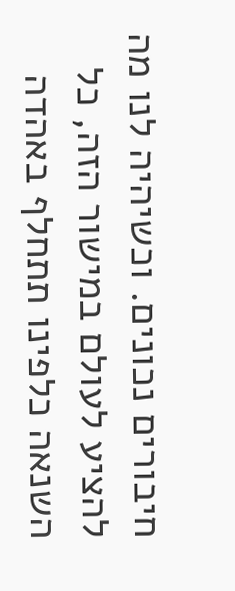חיבורים נכונים. וכשיהיה לנו מה להציע לעולם במישור הזה, כל השנאה כלפינו תתחלף באהדה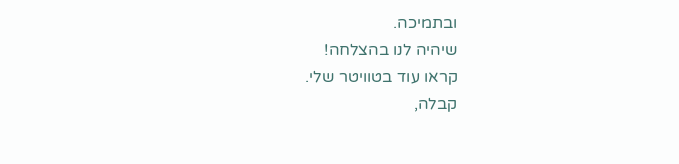ובתמיכה.
שיהיה לנו בהצלחה!
קראו עוד בטוויטר שלי.
קבלה,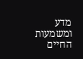מדע ומשמעות החיים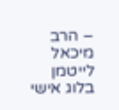– הרב מיכאל לייטמן בלוג אישי